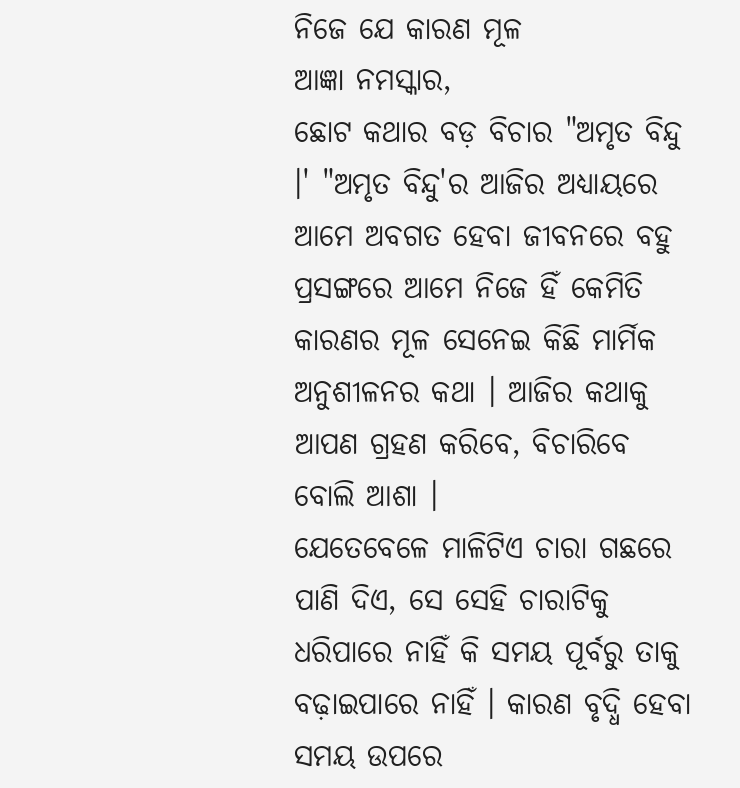ନିଜେ ଯେ କାରଣ ମୂଳ
ଆଜ୍ଞା ନମସ୍କାର,
ଛୋଟ କଥାର ବଡ଼ ବିଚାର "ଅମୃତ ବିନ୍ଦୁ ।' "ଅମୃତ ବିନ୍ଦୁ'ର ଆଜିର ଅଧ୍ୟାୟରେ ଆମେ ଅବଗତ ହେବା ଜୀବନରେ ବହୁ ପ୍ରସଙ୍ଗରେ ଆମେ ନିଜେ ହିଁ କେମିତି କାରଣର ମୂଳ ସେନେଇ କିଛି ମାର୍ମିକ ଅନୁଶୀଳନର କଥା । ଆଜିର କଥାକୁ ଆପଣ ଗ୍ରହଣ କରିବେ, ବିଚାରିବେ ବୋଲି ଆଶା ।
ଯେତେବେଳେ ମାଳିଟିଏ ଚାରା ଗଛରେ ପାଣି ଦିଏ, ସେ ସେହି ଚାରାଟିକୁ ଧରିପାରେ ନାହିଁ କି ସମୟ ପୂର୍ବରୁ ତାକୁ ବଢ଼ାଇପାରେ ନାହିଁ । କାରଣ ବୃଦ୍ଧି ହେବା ସମୟ ଉପରେ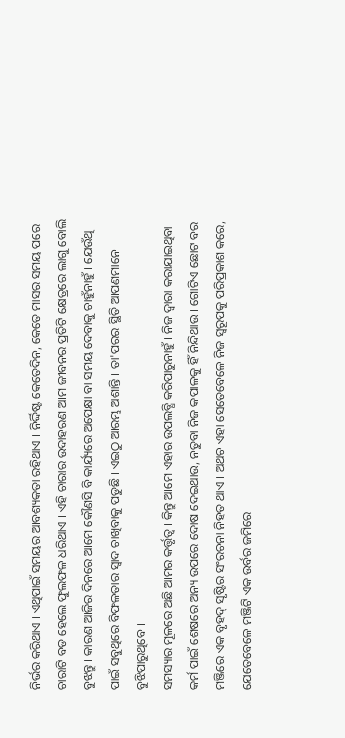ନିର୍ଭର କରିଥାଏ । ଏଥିପାଇଁ ସମୟର ଆବଶ୍ୟକତା ରହିଥାଏ । ନିର୍ଦ୍ଦିଷ୍ଟ କେତେଦିନ, କେତେ ମାସର ସମୟ ପରେ ଚାରାଟି ବଡ ହେଲେ ଫୁଲଫଳ ଧରିଥାଏ । ଏହି ଚାରାର ଉଦାହରଣ ଆମ ଜୀବନର ପ୍ରତିଟି କ୍ଷେତ୍ରରେ ଲାଗୁ ବୋଲି ବୁଝନ୍ତୁ । କାରଣ ଆଜିର ଦିନରେ ଆମେ କୌଣସି ବି କାର୍ଯ୍ୟରେ ଅପେକ୍ଷା ବା ସମୟ ଦେବାକୁ ଚାହୁଁନାହୁଁ । ଯେଉଁଥି ପାଇଁ ସବୁଥିରେ ବିଫଳତାର ସ୍ୱାଦ ଚାଖିବାକୁ ପଡୁଛି । ଏଇଠୁ ଆରମ୍ଭ ଅଶାନ୍ତି । ତା'ପରର ସ୍ଥିତି ଆପଣମାନେ ବୁଝିପାରୁଥିବେ ।
ସମସ୍ୟାର ମୂଳରେ ଅଛି ଆମର କର୍ତ୍ତୃତ୍ୱ । କିନ୍ତୁ ଆମେ ଏହାର ଉପଲବ୍ଧି କରିପାରୁନାହୁଁ । ନିଜ ଦ୍ୱାରା କରାଯାଇଥିବା କର୍ମ ପାଇଁ ଶେଷରେ ଅନ୍ୟ ଉପରେ ଦୋଷ ଦେଇଥାଉ, ନତୁବା ନିଜ କପାଳକୁ ହିଁ ନିନ୍ଦିଥାଉ । ଗୋଟିଏ ଛୋଟ ବର ମଞ୍ଜିରେ ଏକ ବୃହଦ୍ ସୃଷ୍ଟିର ସଂରଚନା ନିହତ ଥାଏ । ଅଥଚ ଏହା ସେତେବେଳେ ନିଜ ସ୍ୱରୂପକୁ ପରିପ୍ରକାଶ କରେ, ଯେତେବେଳେ ମଞ୍ଜିଟି ଏକ ଉର୍ବର ଜମିରେ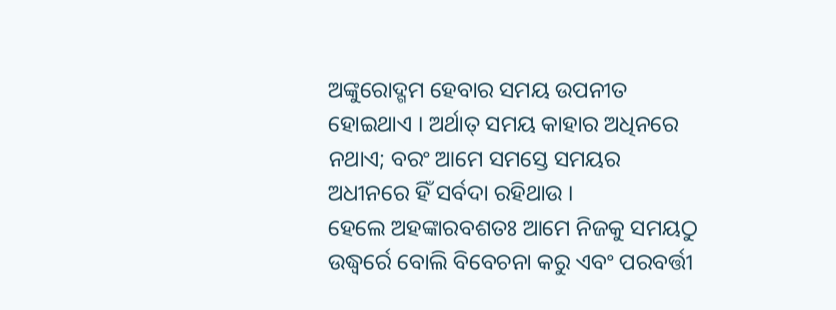ଅଙ୍କୁରୋଦ୍ଗମ ହେବାର ସମୟ ଉପନୀତ ହୋଇଥାଏ । ଅର୍ଥାତ୍ ସମୟ କାହାର ଅଧିନରେ ନଥାଏ; ବରଂ ଆମେ ସମସ୍ତେ ସମୟର ଅଧୀନରେ ହିଁ ସର୍ବଦା ରହିଥାଉ ।
ହେଲେ ଅହଙ୍କାରବଶତଃ ଆମେ ନିଜକୁ ସମୟଠୁ ଉଦ୍ଧ୍ୱର୍ରେ ବୋଲି ବିବେଚନା କରୁ ଏବଂ ପରବର୍ତ୍ତୀ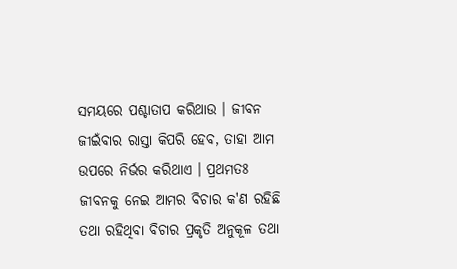ସମୟରେ ପଶ୍ଚାତାପ କରିଥାଉ । ଜୀବନ ଜୀଇଁବାର ରାସ୍ତା କିପରି ହେବ, ତାହା ଆମ ଉପରେ ନିର୍ଭର କରିଥାଏ । ପ୍ରଥମତଃ ଜୀବନକୁ ନେଇ ଆମର ବିଚାର କ'ଣ ରହିଛି ତଥା ରହିଥିବା ବିଚାର ପ୍ରକୃତି ଅନୁକୂଳ ତଥା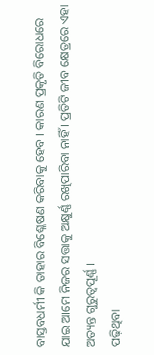ବାସ୍ତବଧର୍ମୀ କି ତାହାର ବିଶ୍ଳେଷଣ କରିବାକୁ ହେବ । କାରଣ ପ୍ରକୃତି ବିରୋଧରେ ଯାଇ ଆମେ ନିଜର ସତ୍ତାକୁ ଅକ୍ଷୁର୍ଣ୍ଣ ରଖିପାରିବା ନାହିଁ । ପ୍ରତିଟି ଜୀବ କ୍ଷେତ୍ରରେ ଏହା ଅତ୍ୟନ୍ତ ଗୁରୁତ୍ୱପୂର୍ଣ୍ଣ ।
ପଢ଼ିଥିବା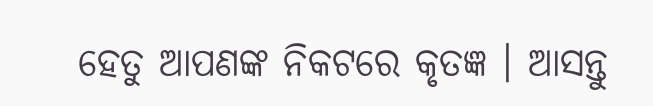ହେତୁ ଆପଣଙ୍କ ନିକଟରେ କୃତଜ୍ଞ । ଆସନ୍ତୁ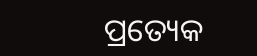ପ୍ରତ୍ୟେକ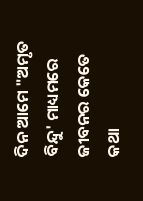ଦିନ ଆମେ "ଅମୃତ ବିନ୍ଦୁ' ମାଧ୍ୟମରେ ଜୀବନର କେତେ କଥା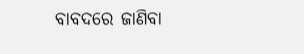ବାବଦରେ ଜାଣିବା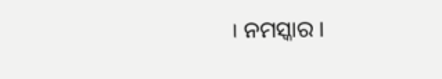। ନମସ୍କାର ।